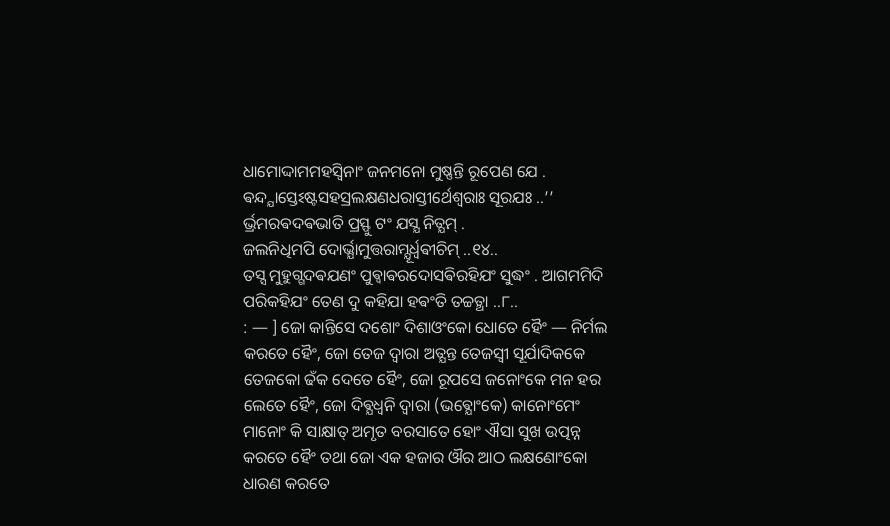ଧାମୋଦ୍ଦାମମହସ୍ଵିନାଂ ଜନମନୋ ମୁଷ୍ଣନ୍ତି ରୂପେଣ ଯେ .
ଵନ୍ଦ୍ଯାସ୍ତେଽଷ୍ଟସହସ୍ରଲକ୍ଷଣଧରାସ୍ତୀର୍ଥେଶ୍ଵରାଃ ସୂରଯଃ ..’’
ର୍ଭ୍ରମରଵଦଵଭାତି ପ୍ରସ୍ଫୁ ଟଂ ଯସ୍ଯ ନିତ୍ଯମ୍ .
ଜଲନିଧିମପି ଦୋର୍ଭ୍ଯାମୁତ୍ତରାମ୍ଯୂର୍ଧ୍ଵଵୀଚିମ୍ ..୧୪..
ତସ୍ସ ମୁହୁଗ୍ଗଦଵଯଣଂ ପୁଵ୍ଵାଵରଦୋସଵିରହିଯଂ ସୁଦ୍ଧଂ . ଆଗମମିଦି ପରିକହିଯଂ ତେଣ ଦୁ କହିଯା ହଵଂତି ତଚ୍ଚତ୍ଥା ..୮..
: — ] ଜୋ କାନ୍ତିସେ ଦଶୋଂ ଦିଶାଓଂକୋ ଧୋତେ ହୈଂ — ନିର୍ମଲ କରତେ ହୈଂ, ଜୋ ତେଜ ଦ୍ଵାରା ଅତ୍ଯନ୍ତ ତେଜସ୍ଵୀ ସୂର୍ଯାଦିକକେ ତେଜକୋ ଢଁକ ଦେତେ ହୈଂ, ଜୋ ରୂପସେ ଜନୋଂକେ ମନ ହର ଲେତେ ହୈଂ, ଜୋ ଦିଵ୍ଯଧ୍ଵନି ଦ୍ଵାରା (ଭଵ୍ଯୋଂକେ) କାନୋଂମେଂ ମାନୋଂ କି ସାକ୍ଷାତ୍ ଅମୃତ ବରସାତେ ହୋଂ ଐସା ସୁଖ ଉତ୍ପନ୍ନ କରତେ ହୈଂ ତଥା ଜୋ ଏକ ହଜାର ଔର ଆଠ ଲକ୍ଷଣୋଂକୋ ଧାରଣ କରତେ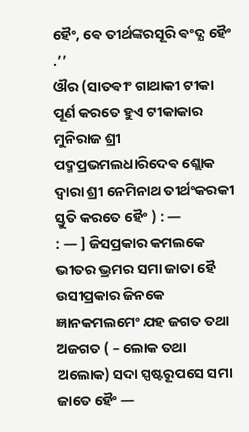ହୈଂ, ଵେ ତୀର୍ଥଙ୍କରସୂରି ଵଂଦ୍ଯ ହୈଂ .’’
ଔର (ସାତଵୀଂ ଗାଥାକୀ ଟୀକା ପୂର୍ଣ କରତେ ହୁଏ ଟୀକାକାର ମୁନିରାଜ ଶ୍ରୀ ପଦ୍ମପ୍ରଭମଲଧାରିଦେଵ ଶ୍ଲୋକ ଦ୍ଵାରା ଶ୍ରୀ ନେମିନାଥ ତୀର୍ଥଂକରକୀ ସ୍ତୁତି କରତେ ହୈଂ ) : —
: — ] ଜିସପ୍ରକାର କମଲକେ ଭୀତର ଭ୍ରମର ସମା ଜାତା ହୈ ଉସୀପ୍ରକାର ଜିନକେ ଜ୍ଞାନକମଲମେଂ ଯହ ଜଗତ ତଥା ଅଜଗତ ( – ଲୋକ ତଥା ଅଲୋକ) ସଦା ସ୍ପଷ୍ଟରୂପସେ ସମା ଜାତେ ହୈଂ —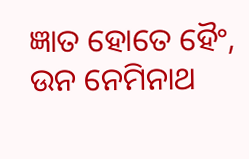ଜ୍ଞାତ ହୋତେ ହୈଂ, ଉନ ନେମିନାଥ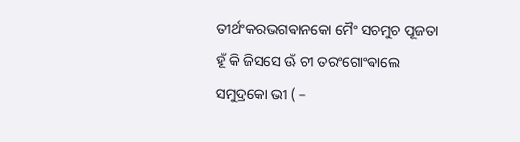ତୀର୍ଥଂକରଭଗଵାନକୋ ମୈଂ ସଚମୁଚ ପୂଜତା ହୂଁ କି ଜିସସେ ଊଁ ଚୀ ତରଂଗୋଂଵାଲେ ସମୁଦ୍ରକୋ ଭୀ ( –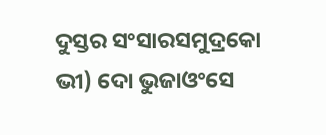ଦୁସ୍ତର ସଂସାରସମୁଦ୍ରକୋ ଭୀ) ଦୋ ଭୁଜାଓଂସେ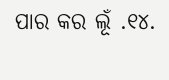ପାର କର ଲୂଁ .୧୪.